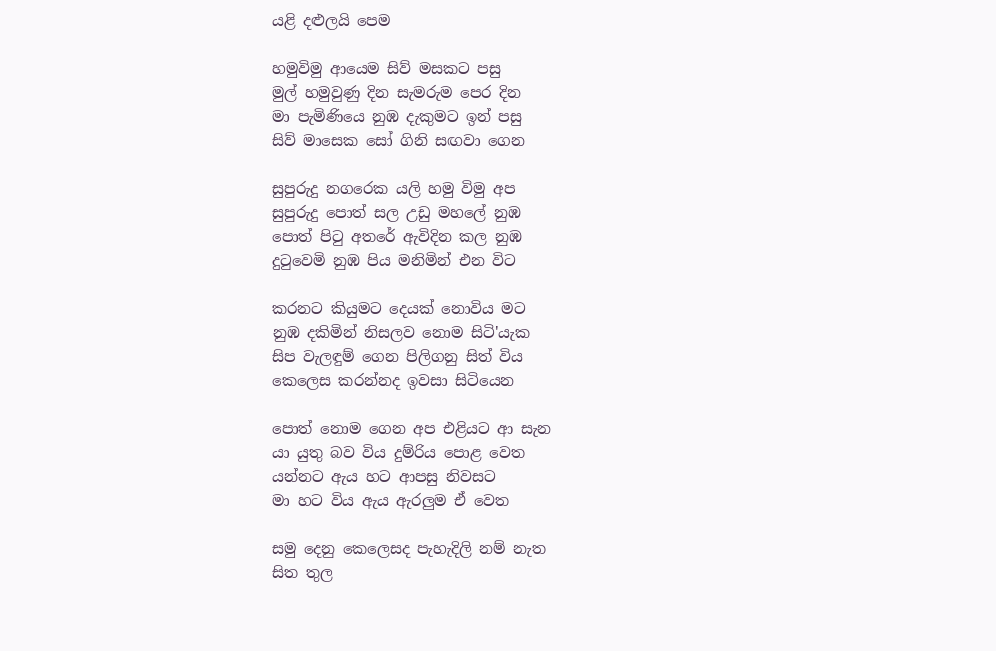යළි දළුලයි පෙම

හමුවිමු ආයෙම සිව් මසකට පසු
මුල් හමුවුණු දින සැමරුම පෙර දින
මා පැමිණියෙ නුඹ දැකුමට ඉන් පසු
සිව් මාසෙක සෝ ගිනි සඟවා ගෙන

සුපුරුදු නගරෙක යලි හමු විමු අප
සුපුරුදු පොත් සල උඩු මහලේ නුඹ
පොත් පිටු අතරේ ඇවිදින කල නුඹ
දුටුවෙමි නුඹ පිය මනිමින් එන විට

කරනට කියුමට දෙයක් නොවිය මට
නුඹ දකිමින් නිසලව නොම සිටි'යැක
සිප වැලඳුම් ගෙන පිලිගනු සිත් විය
කෙලෙස කරන්නද ඉවසා සිටියෙන

පොත් නොම ගෙන අප එළියට ආ සැන
යා යුතු බව විය දුම්රිය පොළ වෙත
යන්නට ඇය හට ආපසු නිවසට
මා හට විය ඇය ඇරලුම ඒ වෙත

සමු දෙනු කෙලෙසද පැහැදිලි නම් නැත
සිත තුල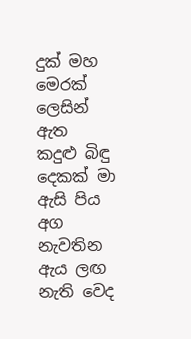දුක් මහ මෙරක් ලෙසින් ඇත
කදුළු බිඳු දෙකක් මා ඇසි පිය අග
නැවතින ඇය ලඟ නැති වෙද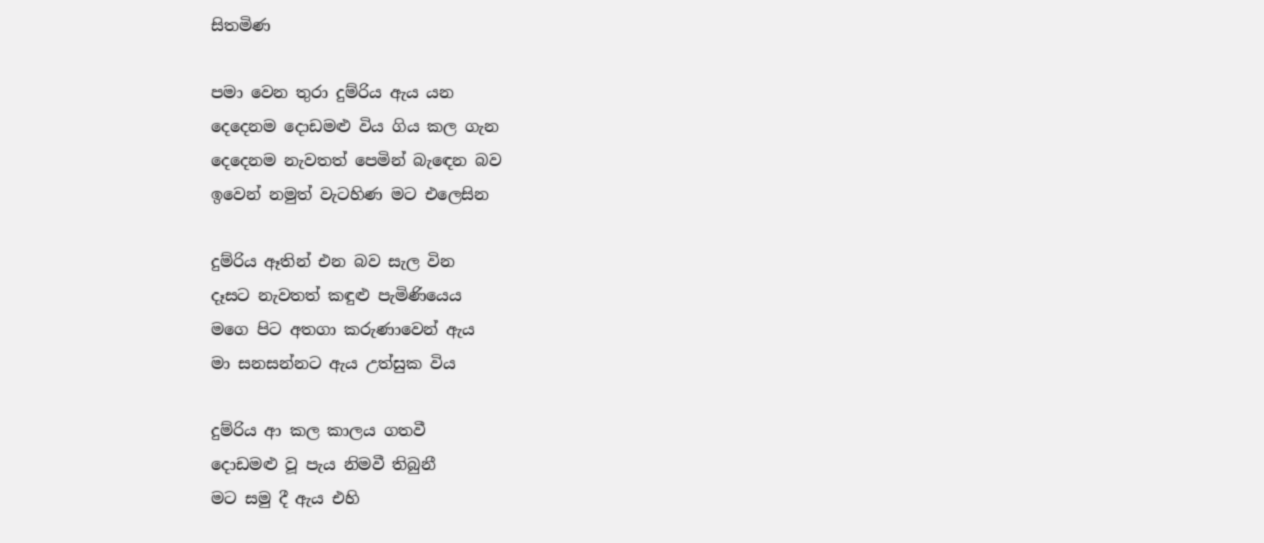සිතමිණ

පමා වෙන තුරා දුම්රිය ඇය යන
දෙදෙනම දොඩමළු විය ගිය කල ගැන
දෙදෙනම නැවතත් පෙමින් බැඳෙන බව
ඉවෙන් නමුත් වැටහිණ මට එලෙසින

දුම්රිය ඈතින් එන බව සැල වින
දෑසට නැවතත් කඳුළු පැමිණියෙය
මගෙ පිට අතගා කරුණාවෙන් ඇය
මා සනසන්නට ඇය උත්සුක විය

දුම්රිය ආ කල කාලය ගතවී
දොඩමළු වූ පැය නිමවී තිබුනී
මට සමු දී ඇය එහි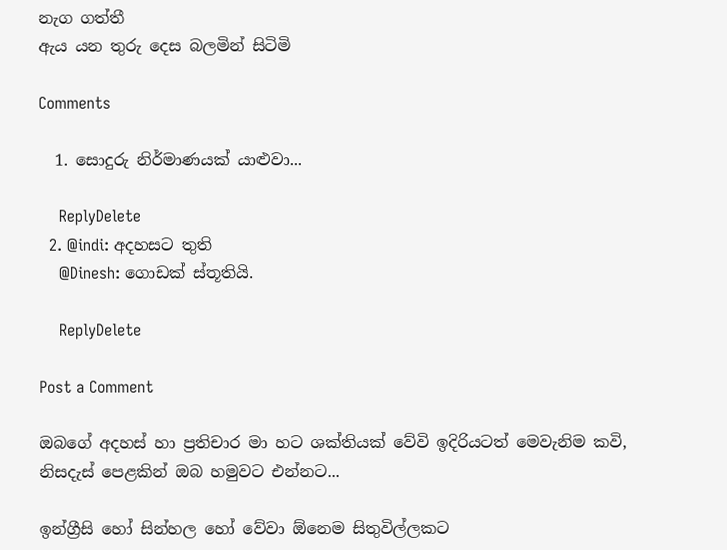නැග ගත්තී
ඇය යන තුරු දෙස බලමින් සිටිමි

Comments

  1. සොදුරු නිර්මාණයක් යාළුවා...

    ReplyDelete
  2. @indi: අදහසට තුති
    @Dinesh: ගොඩක් ස්තූතියි.

    ReplyDelete

Post a Comment

ඔබගේ අදහස් හා ප්‍රතිචාර මා හට ශක්තියක් වේවි ඉදිරියටත් මෙවැනිම කවි, නිසදැස් පෙළකින් ඔබ හමුවට එන්නට...

ඉන්ග්‍රීසි හෝ සින්හල හෝ වේවා ඕනෙම සිතුවිල්ලකට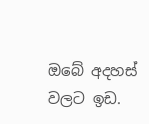ඔබේ අදහස් වලට ඉඩ.